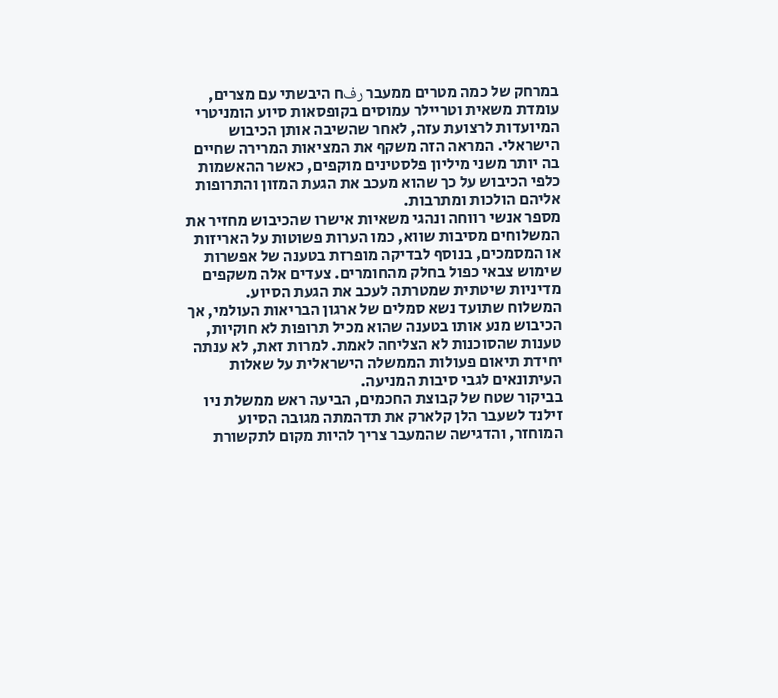במרחק של כמה מטרים ממעבר رفח היבשתי עם מצרים, עומדת משאית וטריילר עמוסים בקופסאות סיוע הומניטרי המיועדות לרצועת עזה, לאחר שהשיבה אותן הכיבוש הישראלי. המראה הזה משקף את המציאות המרירה שחיים בה יותר משני מיליון פלסטינים מוקפים, כאשר ההאשמות כלפי הכיבוש על כך שהוא מעכב את הגעת המזון והתרופות אליהם הולכות ומתרבות.
מספר אנשי רווחה ונהגי משאיות אישרו שהכיבוש מחזיר את המשלוחים מסיבות שווא, כמו הערות פשוטות על האריזות או המסמכים, בנוסף לבדיקה מופרזת בטענה של אפשרות שימוש צבאי כפול בחלק מהחומרים. צעדים אלה משקפים מדיניות שיטתית שמטרתה לעכב את הגעת הסיוע.
המשלוח שתועד נשא סמלים של ארגון הבריאות העולמי, אך הכיבוש מנע אותו בטענה שהוא מכיל תרופות לא חוקיות, טענות שהסוכנות לא הצליחה לאמת. למרות זאת, לא ענתה יחידת תיאום פעולות הממשלה הישראלית על שאלות העיתונאים לגבי סיבות המניעה.
בביקור שטח של קבוצת החכמים, הביעה ראש ממשלת ניו זילנד לשעבר הלן קלארק את תדהמתה מגובה הסיוע המוחזר, והדגישה שהמעבר צריך להיות מקום לתקשורת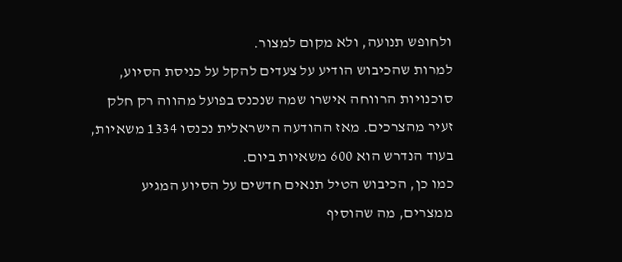ולחופש תנועה, ולא מקום למצור.
למרות שהכיבוש הודיע על צעדים להקל על כניסת הסיוע, סוכנויות הרווחה אישרו שמה שנכנס בפועל מהווה רק חלק זעיר מהצרכים. מאז ההודעה הישראלית נכנסו 1334 משאיות, בעוד הנדרש הוא 600 משאיות ביום.
כמו כן, הכיבוש הטיל תנאים חדשים על הסיוע המגיע ממצרים, מה שהוסיף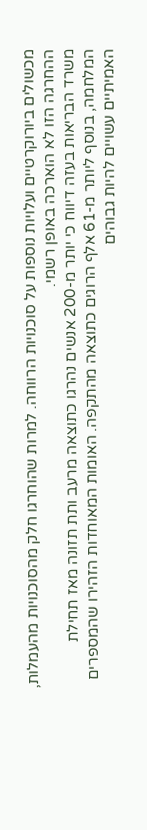מכשולים ביורוקרטיים ועלויות נוספות על סוכנויות הרווחה. למרות שהוחרגו חלק מהסוכנויות מהעמלות, ההחרגה הזו לא הוארכה באופן רשמי.
משרד הבריאות בעזה דיווח כי יותר מ-200 אנשים נהרגו כתוצאה מרעב ותת תזונה מאז תחילת המלחמה, בנוסף ליותר מ-61 אלף הרוגים כתוצאה מהתקפה. האומות המאוחדות הזהירו שהמספרים האמיתיים עשויים להיות גבוהים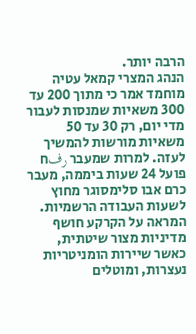הרבה יותר.
הנהג המצרי קמאל עטיה מוחמד אמר כי מתוך 200 עד 300 משאיות שמנסות לעבור מדי יום, רק 30 עד 50 משאיות מורשות להמשיך לעזה. למרות שמעבר رفח פועל 24 שעות ביממה, מעבר כרם אבו סלימסוגר מחוץ לשעות העבודה הרשמיות.
המראה על הקרקע חושף מדיניות מצור שיטתית, כאשר שיירות הומניטריות נעצרות, ומוטלים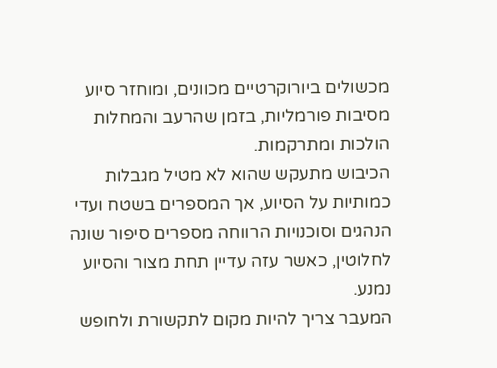מכשולים ביורוקרטיים מכוונים, ומוחזר סיוע מסיבות פורמליות, בזמן שהרעב והמחלות הולכות ומתרקמות.
הכיבוש מתעקש שהוא לא מטיל מגבלות כמותיות על הסיוע, אך המספרים בשטח ועדי הנהגים וסוכנויות הרווחה מספרים סיפור שונה לחלוטין, כאשר עזה עדיין תחת מצור והסיוע נמנע.
המעבר צריך להיות מקום לתקשורת ולחופש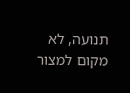תנועה, לא מקום למצור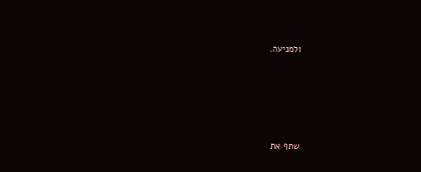ולמניעה.





שתף את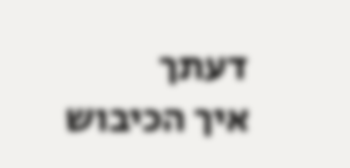דעתך
איך הכיבוש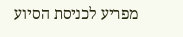מפריע לכניסת הסיוע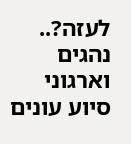לעזה?.. נהגים וארגוני סיוע עונים